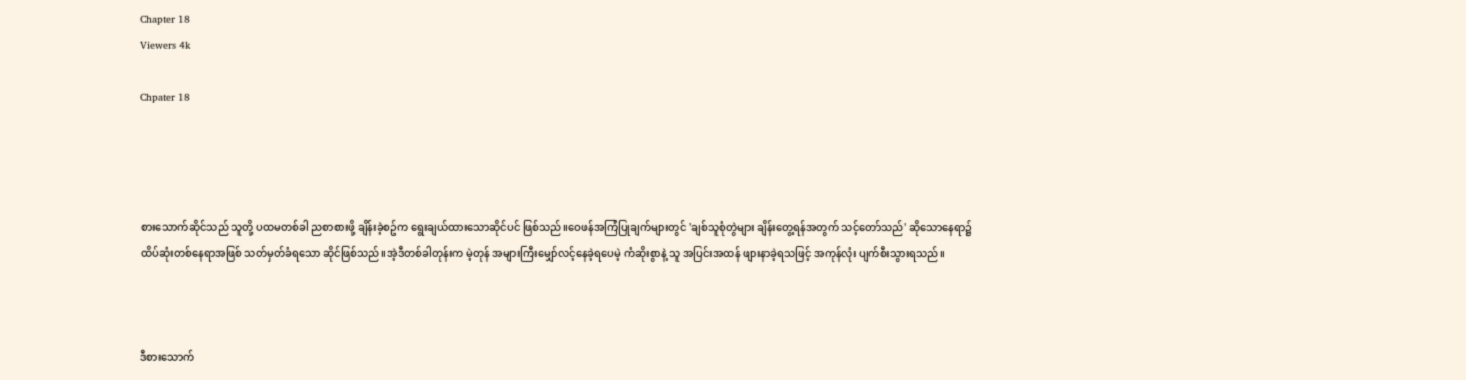Chapter 18
Viewers 4k

Chpater 18




စားသောက်ဆိုင်သည် သူတို့ ပထမတစ်ခါ ညစာစားဖို့ ချိန်းခဲ့စဥ်က ရွေးချယ်ထားသောဆိုင်ပင် ဖြစ်သည်။ဝေဖန်အကြံပြုချက်များတွင် 'ချစ်သူစုံတွဲများ ချိန်းတွေ့ရန်အတွက် သင့်တော်သည်' ဆိုသောနေရာ၌ ထိပ်ဆုံးတစ်နေရာအဖြစ် သတ်မှတ်ခံရသော ဆိုင်ဖြစ်သည်။အဲ့ဒီတစ်ခါတုန်းက မဲ့တုန် အများကြီးမျှော်လင့်နေခဲ့ရပေမဲ့ ကံဆိုးစွာနဲ့ သူ အပြင်းအထန် ဖျားနာခဲ့ရသဖြင့် အကုန်လုံး ပျက်စီးသွားရသည်။



ဒီစားသောက်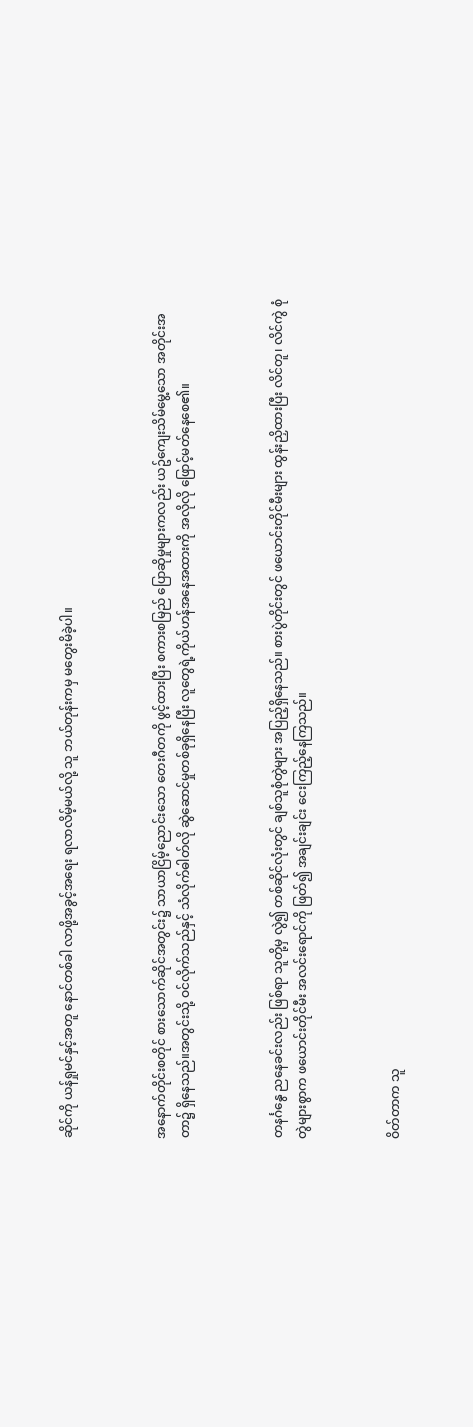ဆိုင်ကို ယန်ရှုမင်နှင့်အတူ နောင်တစ်ခါ လာဖို့အခွင့်အရေး ရလာလိမ့်မယ်လို့ သူ ဘယ်တုန်းကမှ မတွေးမိခဲ့ပါ။



အနောက်တိုင်းစတိုင် စားသောက်ဆိုင်အတွင်း၌ သာယာငြိမ့်ညောင်းသော တေးဂီတကို ဖွင့်ထားပြီး စကားစမြည် ပြောဆိုမှုများကလည်း ယဥ်ကျေးသိမ်မွေ့သော အတိုင်းအတာ၌ ရှိနေသည်။အတွင်းသို့ ဝင်လိုက်သည်နှင့် သံလိုက်ဓါတ်လို ဆွဲဆောင်မှုတစ်ခုရှိနေပြီး လူတွေရဲ့ကိုယ်ဟန်အနေအထားကို အလိုလို ဖြောင့်မတ်နေစေ၏။



တနင်္ဂနွေ ညနေခင်းလည်း ဖြစ်ရာ သူတို့မှ လွဲ၍ တစ်ဆိုင်လုံးတွင် ချစ်သူစုံတွဲများ အပြည့်ရှိနေသည်။ စားပွဲတိုင်းတွင် ဖယောင်းတိုင်မီးများ ထွန်းညှိထားပြီး လိင်တူ၊ လိင်ကွဲ စုံတွဲများစွာက ဖယောင်းတိုင်မီး အလင်းရောင်ကို ဖြတ်၍ အချင်းချင်း ငေးကြည့်နေကြသည်။



ဝိတ်တာက သူ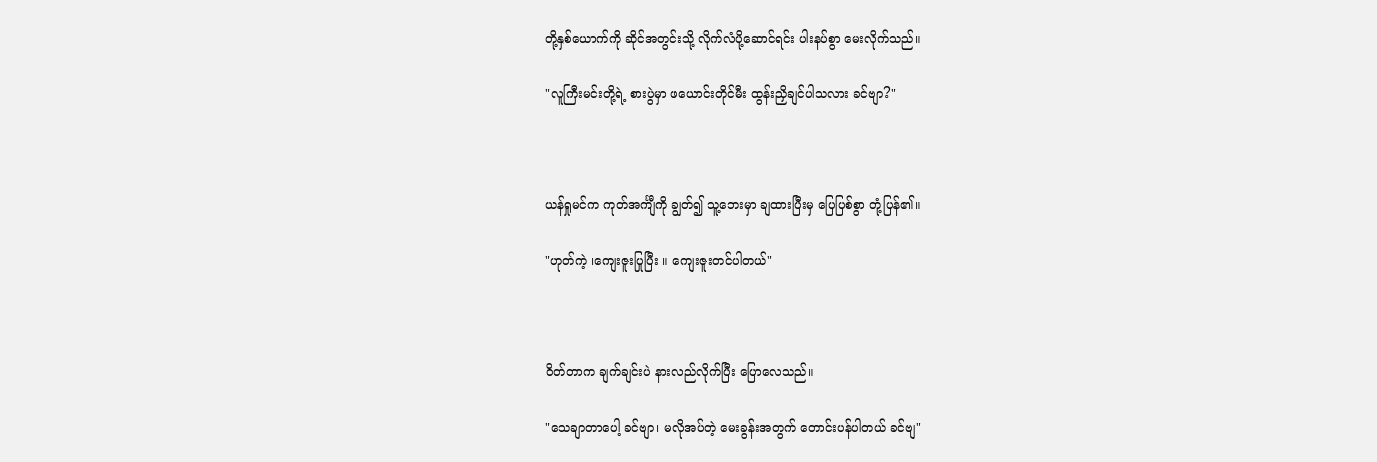တို့နှစ်ယောက်ကို ဆိုင်အတွင်းသို့ လိုက်လံပို့ဆောင်ရင်း ပါးနပ်စွာ မေးလိုက်သည်။

"လူကြီးမင်းတို့ရဲ့ စားပွဲမှာ ဖယောင်းတိုင်မီး ထွန်းညှိချင်ပါသလား ခင်ဗျာ?"



ယန်ရှုမင်က ကုတ်အင်္ကျီကို ချွတ်၍ သူ့ဘေးမှာ ချထားပြီးမှ ပြေပြစ်စွာ တုံ့ပြန်၏။

"ဟုတ်ကဲ့ ၊ကျေးဇူးပြုပြီး ။ ကျေးဇူးတင်ပါတယ်"



ဝိတ်တာက ချက်ချင်းပဲ နားလည်လိုက်ပြီး ပြောလေသည်။

"သေချာတာပေါ့ ခင်ဗျာ၊ မလိုအပ်တဲ့ မေးခွန်းအတွက် တောင်းပန်ပါတယ် ခင်ဗျ"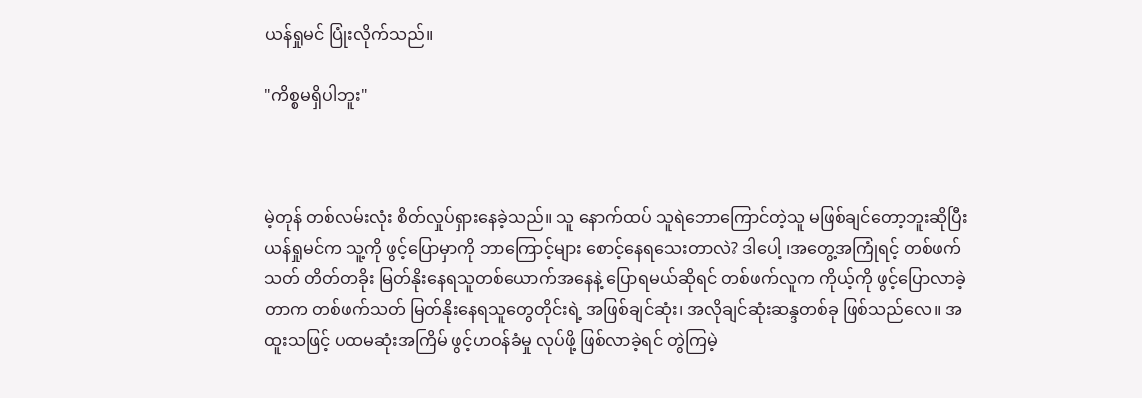ယန်ရှုမင် ပြုံးလိုက်သည်။

"ကိစ္စမရှိပါဘူး"



မဲ့တုန် တစ်လမ်းလုံး စိတ်လှုပ်ရှားနေခဲ့သည်။ သူ နောက်ထပ် သူရဲဘောကြောင်တဲ့သူ မဖြစ်ချင်တော့ဘူးဆိုပြီး ယန်ရှုမင်က သူ့ကို ဖွင့်ပြောမှာကို ဘာကြောင့်များ စောင့်နေရသေးတာလဲ? ဒါပေါ့ ၊အတွေ့အကြုံရင့် တစ်ဖက်သတ် တိတ်တခိုး မြတ်နိုးနေရသူတစ်ယောက်အနေနဲ့ ပြောရမယ်ဆိုရင် တစ်ဖက်လူက ကိုယ့်ကို ဖွင့်ပြောလာခဲ့တာက တစ်ဖက်သတ် မြတ်နိုးနေရသူတွေတိုင်းရဲ့ အဖြစ်ချင်ဆုံး၊ အလိုချင်ဆုံးဆန္ဒတစ်ခု ဖြစ်သည်လေ။ အထူးသဖြင့် ပထမဆုံးအကြိမ် ဖွင့်ဟဝန်ခံမှု လုပ်ဖို့ ဖြစ်လာခဲ့ရင် တွဲကြမဲ့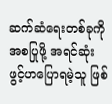ဆက်ဆံရေးတစ်ခုကို အစပြုဖို့ အရင်ဆုံး ဖွင့်ဟပြောရမဲ့သူ ဖြစ်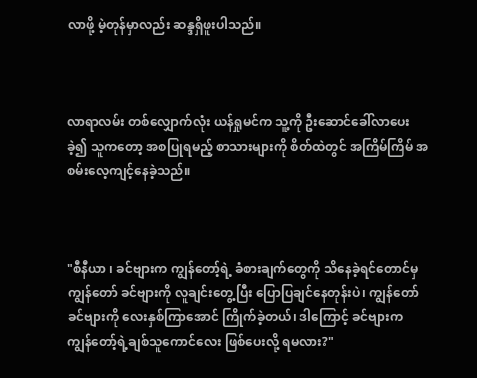လာဖို့ မဲ့တုန်မှာလည်း ဆန္ဒရှိဖူးပါသည်။



လာရာလမ်း တစ်လျှောက်လုံး ယန်ရှုမင်က သူ့ကို ဦးဆောင်ခေါ်လာပေးခဲ့၍ သူကတော့ အစပြုရမည့် စာသားများကို စိတ်ထဲတွင် အကြိမ်ကြိမ် အစမ်းလေ့ကျင့်နေခဲ့သည်။



"စီနီယာ ၊ ခင်ဗျားက ကျွန်တော့်ရဲ့ ခံစားချက်တွေကို သိနေခဲ့ရင်တောင်မှ ကျွန်တော် ခင်ဗျားကို လူချင်းတွေ့ပြီး ပြောပြချင်နေတုန်းပဲ၊ ကျွန်တော် ခင်ဗျားကို လေးနှစ်ကြာအောင် ကြိုက်ခဲ့တယ်၊ ဒါကြောင့် ခင်ဗျားက ကျွန်တော့်ရဲ့ချစ်သူကောင်လေး ဖြစ်ပေးလို့ ရမလား?"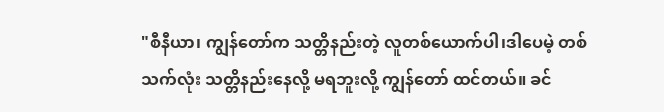"စီနီယာ၊ ကျွန်တော်က သတ္တိနည်းတဲ့ လူတစ်ယောက်ပါ၊ဒါပေမဲ့ တစ်သက်လုံး သတ္တိနည်းနေလို့ မရဘူးလို့ ကျွန်တော် ထင်တယ်။ ခင်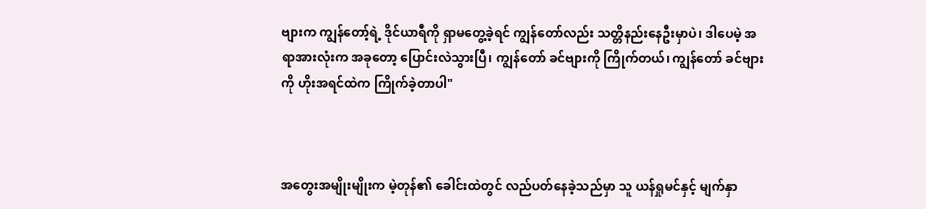ဗျားက ကျွန်တော့်ရဲ့ ဒိုင်ယာရီကို ရှာမတွေ့ခဲ့ရင် ကျွန်တော်လည်း သတ္တိနည်းနေဦးမှာပဲ၊ ဒါပေမဲ့ အရာအားလုံးက အခုတော့ ပြောင်းလဲသွားပြီ၊ ကျွန်တော် ခင်ဗျားကို ကြိုက်တယ်၊ ကျွန်တော် ခင်ဗျားကို ဟိုးအရင်ထဲက ကြိုက်ခဲ့တာပါ"



အတွေးအမျိုးမျိုးက မဲ့တုန်၏ ခေါင်းထဲတွင် လည်ပတ်နေခဲ့သည်မှာ သူ ယန်ရှုမင်နှင့် မျက်နှာ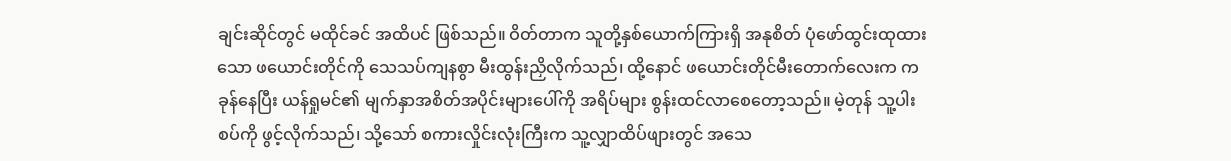ချင်းဆိုင်တွင် မထိုင်ခင် အထိပင် ဖြစ်သည်။ ဝိတ်တာက သူတို့နှစ်ယောက်ကြားရှိ အနုစိတ် ပုံဖော်ထွင်းထုထားသော ဖယောင်းတိုင်ကို သေသပ်ကျနစွာ မီးထွန်းညှိလိုက်သည်၊ ထို့နောင် ဖယောင်းတိုင်မီးတောက်လေးက ကခုန်နေပြီး ယန်ရှုမင်၏ မျက်နှာအစိတ်အပိုင်းများပေါ်ကို အရိပ်များ စွန်းထင်လာစေတော့သည်။ မဲ့တုန် သူ့ပါးစပ်ကို ဖွင့်လိုက်သည်၊ သို့သော် စကားလှိုင်းလုံးကြီးက သူ့လျှာထိပ်ဖျားတွင် အသေ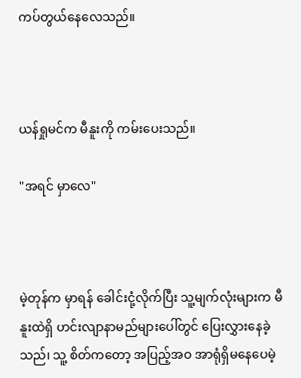ကပ်တွယ်နေလေသည်။



ယန်ရှုမင်က မီနူးကို ကမ်းပေးသည်။

"အရင် မှာလေ"



မဲ့တုန်က မှာရန် ခေါင်းငုံ့လိုက်ပြီး သူ့မျက်လုံးများက မီနူးထဲရှိ ဟင်းလျာနာမည်များပေါ်တွင် ပြေးလွှားနေခဲ့သည်၊ သူ့ စိတ်ကတော့ အပြည့်အဝ အာရုံရှိမနေပေမဲ့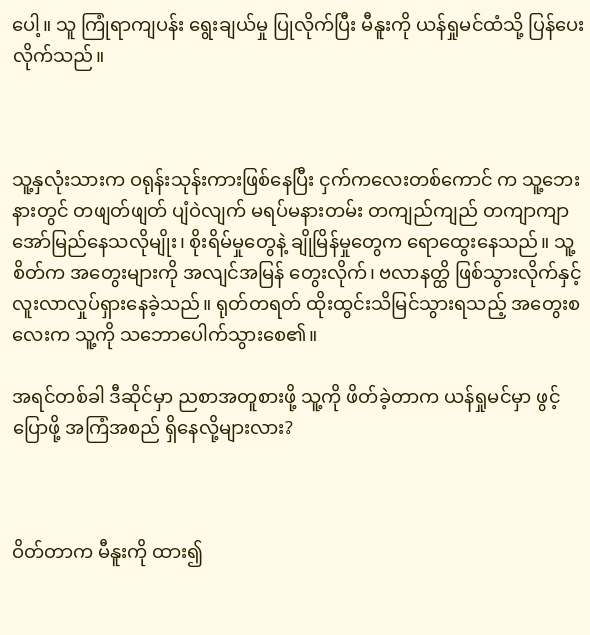ပေါ့။ သူ ကြုံရာကျပန်း ရွေးချယ်မှု ပြုလိုက်ပြီး မီနူးကို ယန်ရှုမင်ထံသို့ ပြန်ပေးလိုက်သည်။



သူ့နှလုံးသားက ဝရုန်းသုန်းကားဖြစ်နေပြီး ငှက်ကလေးတစ်ကောင် က သူ့ဘေးနားတွင် တဖျတ်ဖျတ် ပျံဝဲလျက် မရပ်မနားတမ်း တကျည်ကျည် တကျာကျာ အော်မြည်နေသလိုမျိုး၊ စိုးရိမ်မှုတွေနဲ့ ချိုမြိန်မှုတွေက ရောထွေးနေသည်။ သူ့စိတ်က အတွေးများကို အလျင်အမြန် တွေးလိုက်၊ ဗလာနတ္ထိ ဖြစ်သွားလိုက်နှင့် လူးလာလှုပ်ရှားနေခဲ့သည်။ ရုတ်တရတ် ထိုးထွင်းသိမြင်သွားရသည့် အတွေးစလေးက သူ့ကို သဘောပေါက်သွားစေ၏။

အရင်တစ်ခါ ဒီဆိုင်မှာ ညစာအတူစားဖို့ သူ့ကို ဖိတ်ခဲ့တာက ယန်ရှုမင်မှာ ဖွင့်ပြောဖို့ အကြံအစည် ရှိနေလို့များလား?



ဝိတ်တာက မီနူးကို ထား၍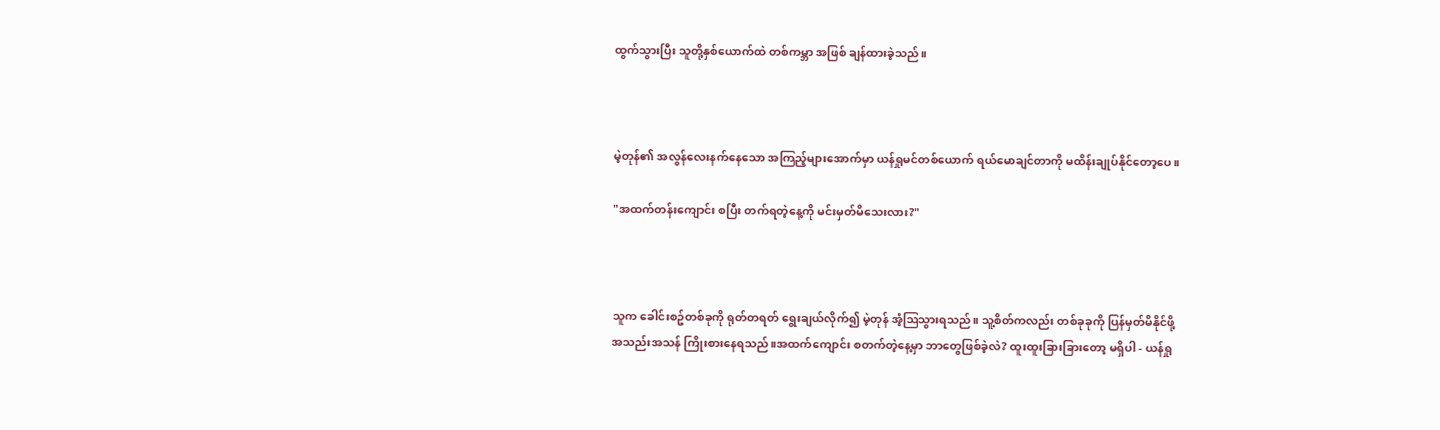ထွက်သွားပြီး သူတို့နှစ်ယောက်ထဲ တစ်ကမ္ဘာ အဖြစ် ချန်ထားခဲ့သည်။



မဲ့တုန်၏ အလွန်လေးနက်နေသော အကြည့်များအောက်မှာ ယန်ရှုမင်တစ်ယောက် ရယ်မောချင်တာကို မထိန်းချုပ်နိုင်တော့ပေ။

"အထက်တန်းကျောင်း စပြီး တက်ရတဲ့နေ့ကို မင်းမှတ်မိသေးလား?"



သူက ခေါင်းစဥ်တစ်ခုကို ရုတ်တရတ် ရွေးချယ်လိုက်၍ မဲ့တုန် အံ့ဩသွားရသည်။ သူ့စိတ်ကလည်း တစ်ခုခုကို ပြန်မှတ်မိနိုင်ဖို့ အသည်းအသန် ကြိုးစားနေရသည်။အထက်ကျောင်း စတက်တဲ့နေ့မှာ ဘာတွေဖြစ်ခဲ့လဲ? ထူးထူးခြားခြားတော့ မရှိပါ - ယန်ရှု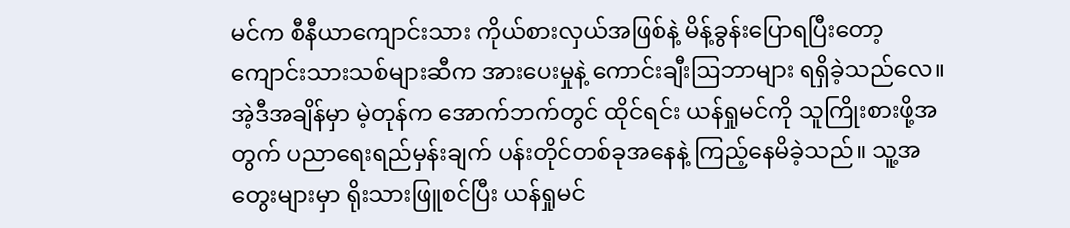မင်က စီနီယာကျောင်းသား ကိုယ်စားလှယ်အဖြစ်နဲ့ မိန့်ခွန်းပြောရပြီးတော့ကျောင်းသားသစ်များဆီက အားပေးမှုနဲ့ ကောင်းချီးဩဘာများ ရရှိခဲ့သည်လေ။အဲ့ဒီအချိန်မှာ မဲ့တုန်က အောက်ဘက်တွင် ထိုင်ရင်း ယန်ရှုမင်ကို သူကြိုးစားဖို့အတွက် ပညာရေးရည်မှန်းချက် ပန်းတိုင်တစ်ခုအနေနဲ့ ကြည့်နေမိခဲ့သည်။ သူ့အတွေးများမှာ ရိုးသားဖြူစင်ပြီး ယန်ရှုမင်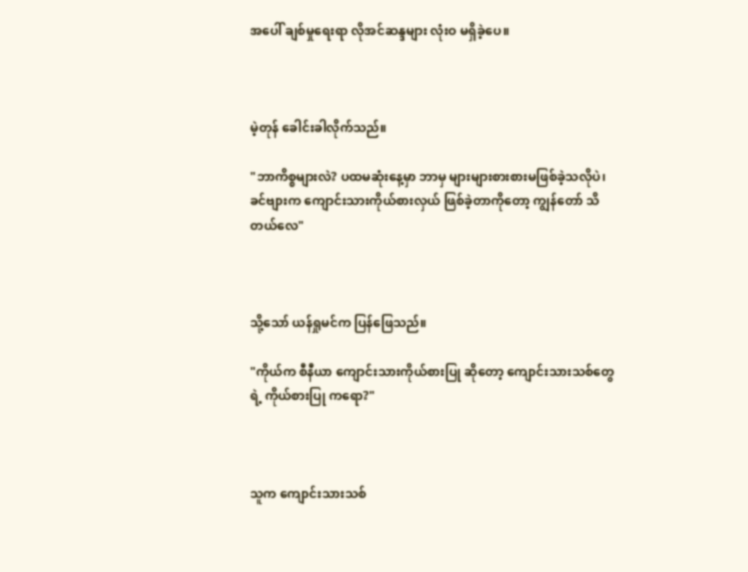အပေါ် ချစ်မှုရေးရာ လိုအင်ဆန္ဒများ လုံးဝ မရှိခဲ့ပေ။



မဲ့တုန် ခေါင်းခါလိုက်သည်။

"ဘာကိစ္စများလဲ? ပထမဆုံးနေ့မှာ ဘာမှ များများစားစားမဖြစ်ခဲ့သလိုပဲ၊ ခင်ဗျားက ကျောင်းသားကိုယ်စားလှယ် ဖြစ်ခဲ့တာကိုတော့ ကျွန်တော် သိတယ်လေ"



သို့သော် ယန်ရှုမင်က ပြန်ဖြေသည်။

"ကိုယ်က စီနီယာ ကျောင်းသားကိုယ်စားပြု ဆိုတော့ ကျောင်းသားသစ်တွေရဲ့ ကိုယ်စားပြု ကရော?"



သူက ကျောင်းသားသစ်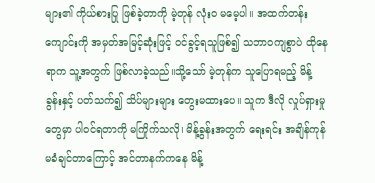များ၏ ကိုယ်စားပြု ဖြစ်ခဲ့တာကို မဲ့တုန် လုံးဝ မမေ့ပါ။ အထက်တန်းကျောင်းကို အမှတ်အမြင့်ဆုံးဖြင့် ဝင်ခွင့်ရသူဖြစ်၍ သဘာဝကျစွာပဲ ထိုနေရာက သူ့အတွက် ဖြစ်လာခဲ့သည်။သို့သော် မဲ့တုန်က သူပြောရမည့် မိန့်ခွန်းနှင့် ပတ်သက်၍ သိပ်များများ တွေးမထားပေ။ သူက ဒီလို လှုပ်ရှားမှုတွေမှာ ပါဝင်ရတာကို မကြိုက်သလို၊ မိန့်ခွန်းအတွက် ရေးရင်း အချိန်ကုန် မခံချင်တာကြောင့် အင်တာနက်ကနေ မိန့်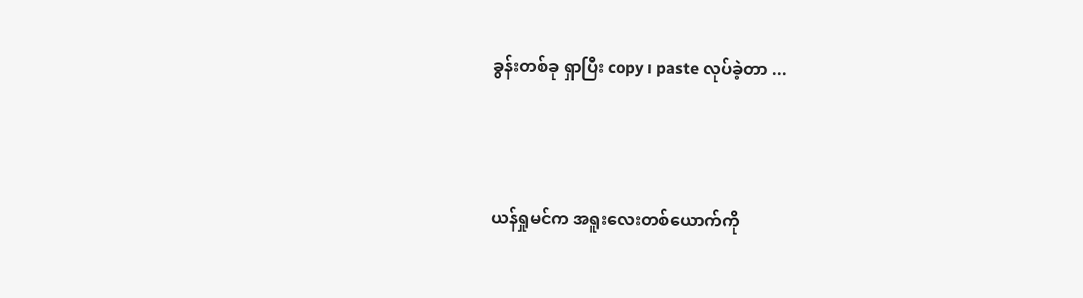ခွန်းတစ်ခု ရှာပြီး copy ၊ paste လုပ်ခဲ့တာ ...



ယန်ရှုမင်က အရူးလေးတစ်ယောက်ကို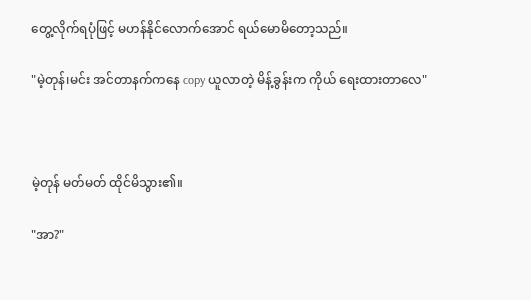တွေ့လိုက်ရပုံဖြင့် မဟန်နိုင်လောက်အောင် ရယ်မောမိတော့သည်။

"မဲ့တုန်၊မင်း အင်တာနက်ကနေ copy ယူလာတဲ့ မိန့်ခွန်းက ကိုယ် ရေးထားတာလေ"



မဲ့တုန် မတ်မတ် ထိုင်မိသွား၏။

"အာ?"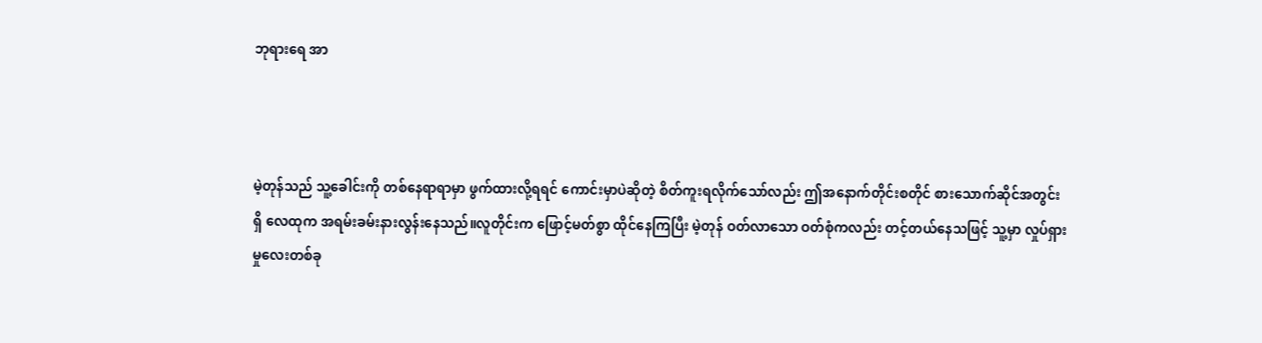ဘုရားရေ အာ



မဲ့တုန်သည် သူ့ခေါင်းကို တစ်နေရာရာမှာ ဖွက်ထားလို့ရရင် ကောင်းမှာပဲဆိုတဲ့ စိတ်ကူးရလိုက်သော်လည်း ဤအနောက်တိုင်းစတိုင် စားသောက်ဆိုင်အတွင်း ရှိ လေထုက အရမ်းခမ်းနားလွန်းနေသည်။လူတိုင်းက ဖြောင့်မတ်စွာ ထိုင်နေကြပြီး မဲ့တုန် ဝတ်လာသော ဝတ်စုံကလည်း တင့်တယ်နေသဖြင့် သူ့မှာ လှုပ်ရှားမှုလေးတစ်ခု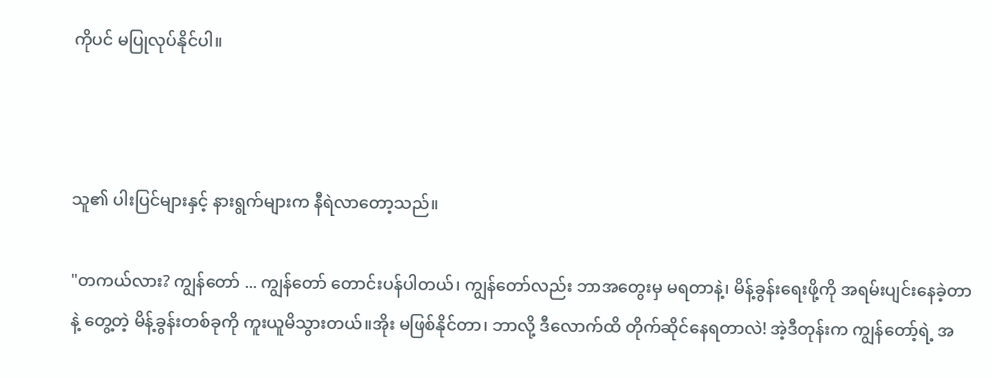ကိုပင် မပြုလုပ်နိုင်ပါ။



သူ၏ ပါးပြင်များနှင့် နားရွက်များက နီရဲလာတော့သည်။

"တကယ်လား? ကျွန်တော် ... ကျွန်တော် တောင်းပန်ပါတယ်၊ ကျွန်တော်လည်း ဘာအတွေးမှ မရတာနဲ့၊ မိန့်ခွန်းရေးဖို့ကို အရမ်းပျင်းနေခဲ့တာနဲ့ တွေ့တဲ့ မိန့်ခွန်းတစ်ခုကို ကူးယူမိသွားတယ်။အိုး မဖြစ်နိုင်တာ၊ ဘာလို့ ဒီလောက်ထိ တိုက်ဆိုင်နေရတာလဲ! အဲ့ဒီတုန်းက ကျွန်တော့်ရဲ့ အ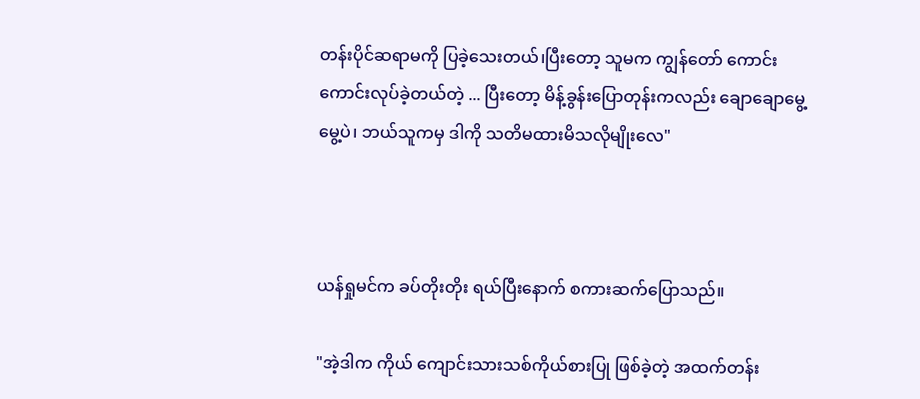တန်းပိုင်ဆရာမကို ပြခဲ့သေးတယ်၊ပြီးတော့ သူမက ကျွန်တော် ကောင်းကောင်းလုပ်ခဲ့တယ်တဲ့ ... ပြီးတော့ မိန့်ခွန်းပြောတုန်းကလည်း ချောချောမွေ့မွေ့ပဲ၊ ဘယ်သူကမှ ဒါကို သတိမထားမိသလိုမျိုးလေ"



ယန်ရှုမင်က ခပ်တိုးတိုး ရယ်ပြီးနောက် စကားဆက်ပြောသည်။

"အဲ့ဒါက ကိုယ် ကျောင်းသားသစ်ကိုယ်စားပြု ဖြစ်ခဲ့တဲ့ အထက်တန်း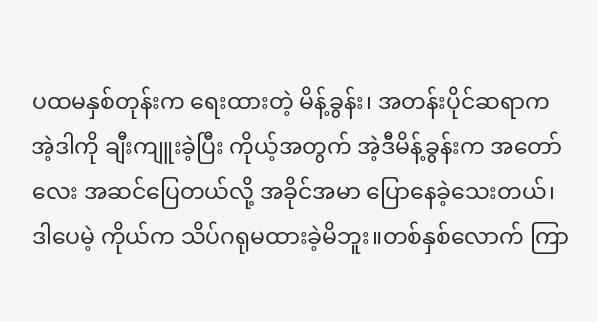ပထမနှစ်တုန်းက ရေးထားတဲ့ မိန့်ခွန်း၊ အတန်းပိုင်ဆရာက အဲ့ဒါကို ချီးကျူးခဲ့ပြီး ကိုယ့်အတွက် အဲ့ဒီမိန့်ခွန်းက အတော်လေး အဆင်ပြေတယ်လို့ အခိုင်အမာ ပြောနေခဲ့သေးတယ်၊ ဒါပေမဲ့ ကိုယ်က သိပ်ဂရုမထားခဲ့မိဘူး။တစ်နှစ်လောက် ကြာ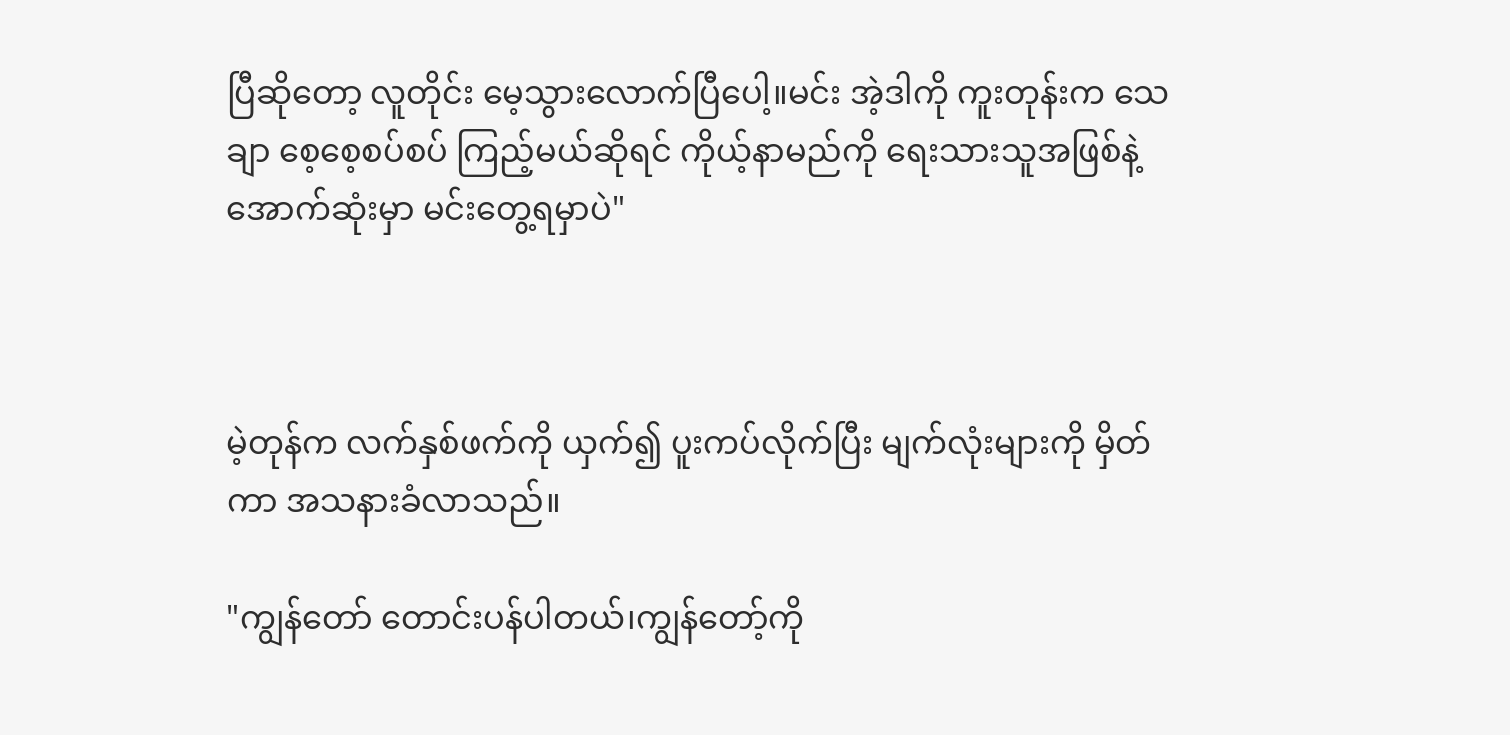ပြီဆိုတော့ လူတိုင်း မေ့သွားလောက်ပြီပေါ့။မင်း အဲ့ဒါကို ကူးတုန်းက သေချာ စေ့စေ့စပ်စပ် ကြည့်မယ်ဆိုရင် ကိုယ့်နာမည်ကို ရေးသားသူအဖြစ်နဲ့ အောက်ဆုံးမှာ မင်းတွေ့ရမှာပဲ"



မဲ့တုန်က လက်နှစ်ဖက်ကို ယှက်၍ ပူးကပ်လိုက်ပြီး မျက်လုံးများကို မှိတ်ကာ အသနားခံလာသည်။

"ကျွန်တော် တောင်းပန်ပါတယ်၊ကျွန်တော့်ကို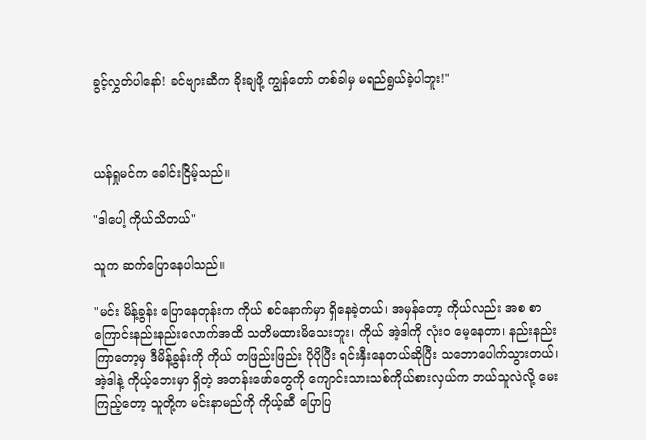ခွင့်လွှတ်ပါနော်! ခင်ဗျားဆီက ခိုးချဖို့ ကျွန်တော် တစ်ခါမှ မရည်ရွယ်ခဲ့ပါဘူး!"



ယန်ရှုမင်က ခေါင်းငြိမ့်သည်။

"ဒါပေါ့ ကိုယ်သိတယ်"

သူက ဆက်ပြောနေပါသည်။

"မင်း မိန့်ခွန်း ပြောနေတုန်းက ကိုယ် စင်နောက်မှာ ရှိနေခဲ့တယ်၊ အမှန်တော့ ကိုယ်လည်း အစ စာကြောင်းနည်းနည်းလောက်အထိ သတိမထားမိသေးဘူး၊ ကိုယ် အဲ့ဒါကို လုံးဝ မေ့နေတာ၊ နည်းနည်းကြာတော့မှ ဒီမိန့်ခွန်းကို ကိုယ် တဖြည်းဖြည်း ပိုပိုပြီး ရင်းနှီးနေတယ်ဆိုပြီး သဘောပေါက်သွားတယ်၊အဲ့ဒါနဲ့ ကိုယ့်ဘေးမှာ ရှိတဲ့ အတန်းဖော်တွေကို ကျောင်းသားသစ်ကိုယ်စားလှယ်က ဘယ်သူလဲလို့ မေးကြည့်တော့ သူတို့က မင်းနာမည်ကို ကိုယ့်ဆီ ပြောပြ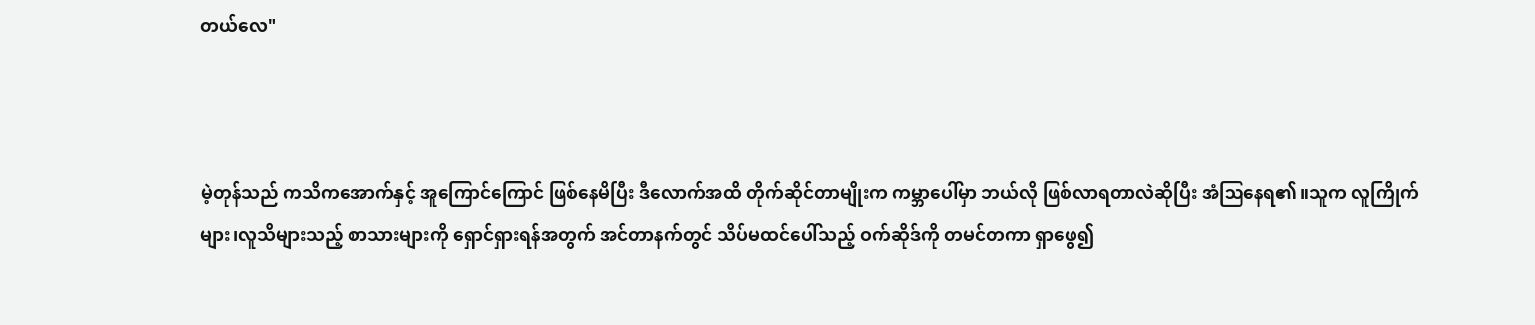တယ်လေ"



မဲ့တုန်သည် ကသိကအောက်နှင့် အူကြောင်ကြောင် ဖြစ်နေမိပြီး ဒီလောက်အထိ တိုက်ဆိုင်တာမျိုးက ကမ္ဘာပေါ်မှာ ဘယ်လို ဖြစ်လာရတာလဲဆိုပြီး အံဩနေရ၏။သူက လူကြိုက်များ၊လူသိများသည့် စာသားများကို ရှောင်ရှားရန်အတွက် အင်တာနက်တွင် သိပ်မထင်ပေါ်သည့် ဝက်ဆိုဒ်ကို တမင်တကာ ရှာဖွေ၍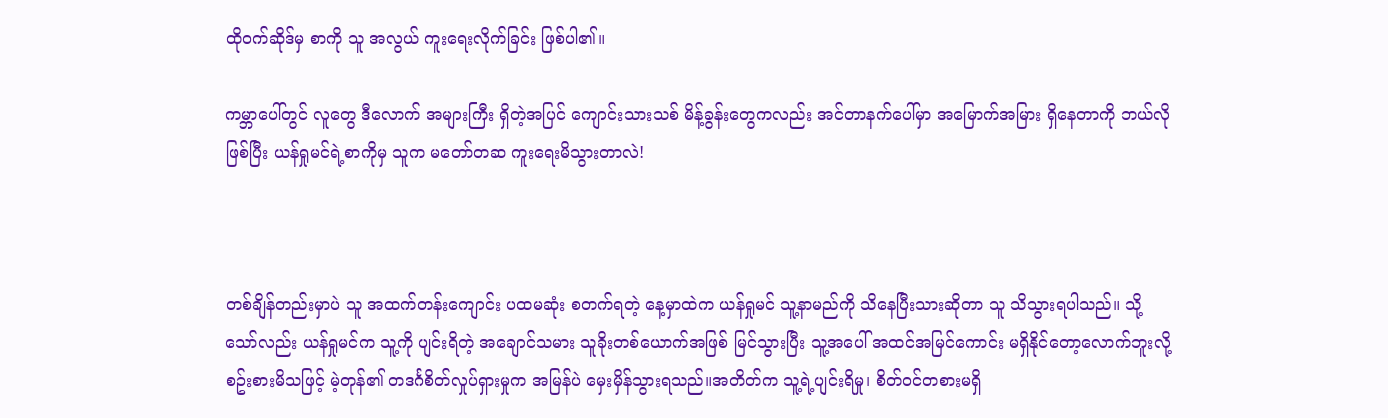ထိုဝက်ဆိုဒ်မှ စာကို သူ အလွယ် ကူးရေးလိုက်ခြင်း ဖြစ်ပါ၏။

ကမ္ဘာပေါ်တွင် လူတွေ ဒီလောက် အများကြီး ရှိတဲ့အပြင် ကျောင်းသားသစ် မိန့်ခွန်းတွေကလည်း အင်တာနက်ပေါ်မှာ အမြောက်အမြား ရှိနေတာကို ဘယ်လိုဖြစ်ပြီး ယန်ရှုမင်ရဲ့စာကိုမှ သူက မတော်တဆ ကူးရေးမိသွားတာလဲ!



တစ်ချိန်တည်းမှာပဲ သူ အထက်တန်းကျောင်း ပထမဆုံး စတက်ရတဲ့ နေ့မှာထဲက ယန်ရှုမင် သူ့နာမည်ကို သိနေပြီးသားဆိုတာ သူ သိသွားရပါသည်။ သို့သော်လည်း ယန်ရှုမင်က သူ့ကို ပျင်းရိတဲ့ အချောင်သမား သူခိုးတစ်ယောက်အဖြစ် မြင်သွားပြီး သူ့အပေါ် အထင်အမြင်ကောင်း မရှိနိုင်တော့လောက်ဘူးလို့ စဥ်းစားမိသဖြင့် မဲ့တုန်၏ တဒင်္ဂစိတ်လှုပ်ရှားမှုက အမြန်ပဲ မှေးမှိန်သွားရသည်။အတိတ်က သူ့ရဲ့ပျင်းရိမှု၊ စိတ်ဝင်တစားမရှိ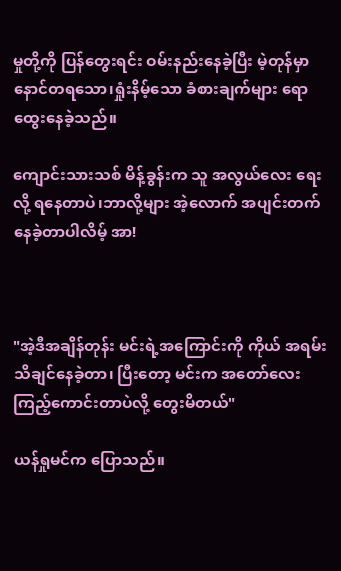မှုတို့ကို ပြန်တွေးရင်း ဝမ်းနည်းနေခဲ့ပြီး မဲ့တုန်မှာ နောင်တရသော၊ရှုံးနိမ့်သော ခံစားချက်များ ရောထွေးနေခဲ့သည်။

ကျောင်းသားသစ် မိန့်ခွန်းက သူ အလွယ်လေး ရေးလို့ ရနေတာပဲ၊ဘာလို့များ အဲ့လောက် အပျင်းတက်နေခဲ့တာပါလိမ့် အာ!



"အဲ့ဒီအချိန်တုန်း မင်းရဲ့အကြောင်းကို ကိုယ် အရမ်းသိချင်နေခဲ့တာ၊ ပြီးတော့ မင်းက အတော်လေး ကြည့်ကောင်းတာပဲလို့ တွေးမိတယ်"

ယန်ရှုမင်က ပြောသည်။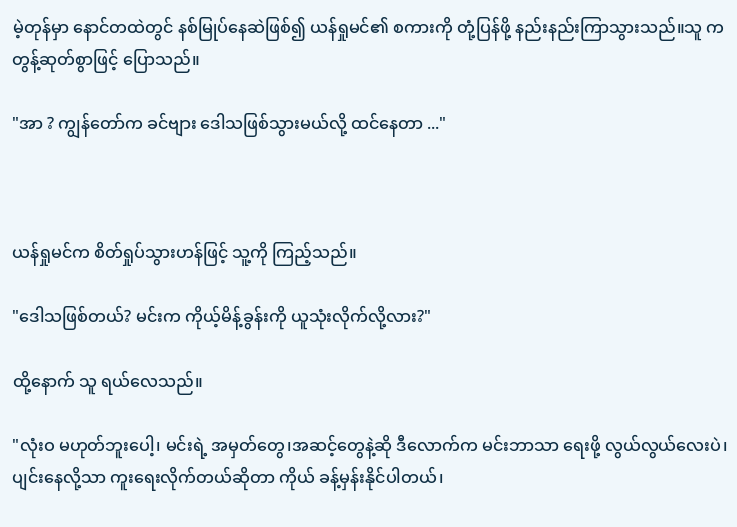မဲ့တုန်မှာ နောင်တထဲတွင် နစ်မြုပ်နေဆဲဖြစ်၍ ယန်ရှုမင်၏ စကားကို တုံ့ပြန်ဖို့ နည်းနည်းကြာသွားသည်။သူ က တွန့်ဆုတ်စွာဖြင့် ပြောသည်။

"အာ ? ကျွန်တော်က ခင်ဗျား ဒေါသဖြစ်သွားမယ်လို့ ထင်နေတာ ..."



ယန်ရှုမင်က စိတ်ရှုပ်သွားဟန်ဖြင့် သူ့ကို ကြည့်သည်။

"ဒေါသဖြစ်တယ်? မင်းက ကိုယ့်မိန့်ခွန်းကို ယူသုံးလိုက်လို့လား?"

ထို့နောက် သူ ရယ်လေသည်။

"လုံးဝ မဟုတ်ဘူးပေါ့၊ မင်းရဲ့ အမှတ်တွေ၊အဆင့်တွေနဲ့ဆို ဒီလောက်က မင်းဘာသာ ရေးဖို့ လွယ်လွယ်လေးပဲ၊ပျင်းနေလို့သာ ကူးရေးလိုက်တယ်ဆိုတာ ကိုယ် ခန့်မှန်းနိုင်ပါတယ်၊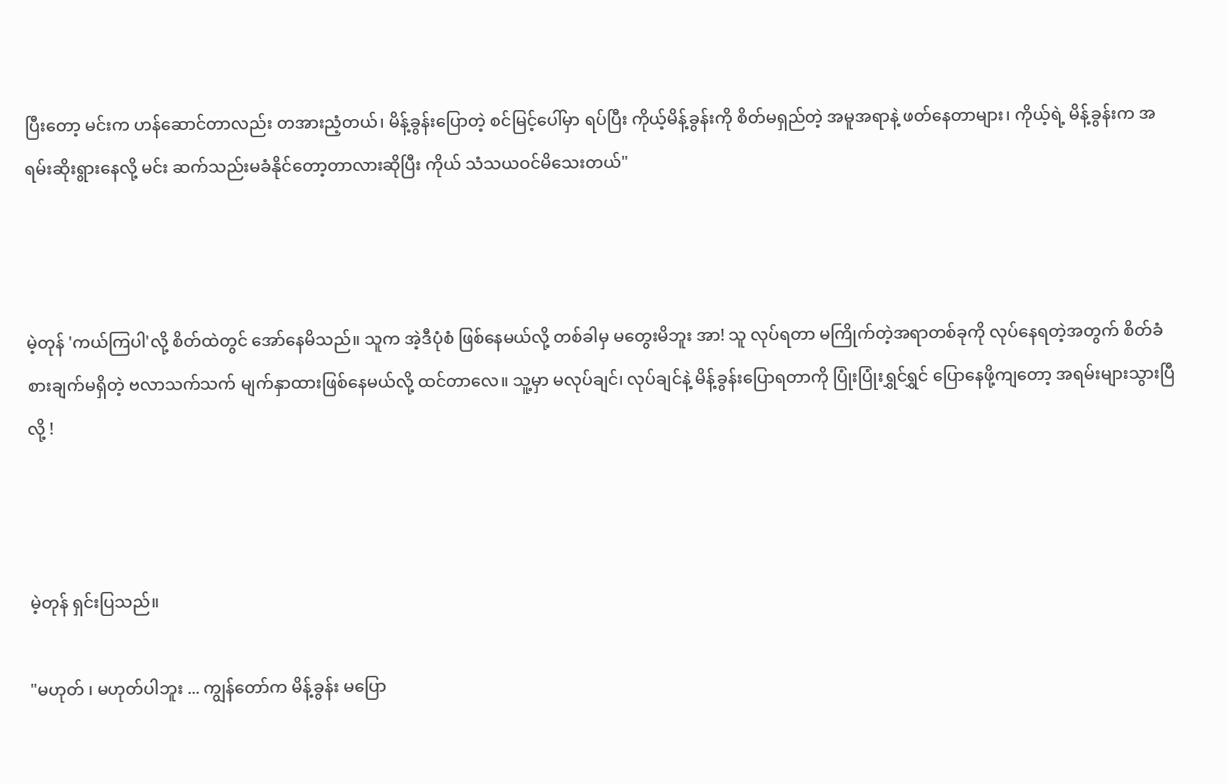ပြီးတော့ မင်းက ဟန်ဆောင်တာလည်း တအားညံ့တယ်၊ မိန့်ခွန်းပြောတဲ့ စင်မြင့်ပေါ်မှာ ရပ်ပြီး ကိုယ့်မိန့်ခွန်းကို စိတ်မရှည်တဲ့ အမူအရာနဲ့ ဖတ်နေတာများ၊ ကိုယ့်ရဲ့ မိန့်ခွန်းက အရမ်းဆိုးရွားနေလို့ မင်း ဆက်သည်းမခံနိုင်တော့တာလားဆိုပြီး ကိုယ် သံသယဝင်မိသေးတယ်"



မဲ့တုန် 'ကယ်ကြပါ'လို့ စိတ်ထဲတွင် အော်နေမိသည်။ သူက အဲ့ဒီပုံစံ ဖြစ်နေမယ်လို့ တစ်ခါမှ မတွေးမိဘူး အာ! သူ လုပ်ရတာ မကြိုက်တဲ့အရာတစ်ခုကို လုပ်နေရတဲ့အတွက် စိတ်ခံစားချက်မရှိတဲ့ ဗလာသက်သက် မျက်နှာထားဖြစ်နေမယ်လို့ ထင်တာလေ။ သူ့မှာ မလုပ်ချင်၊ လုပ်ချင်နဲ့ မိန့်ခွန်းပြောရတာကို ပြုံးပြုံးရွှင်ရွှင် ပြောနေဖို့ကျတော့ အရမ်းများသွားပြီလို့ !



မဲ့တုန် ရှင်းပြသည်။

"မဟုတ် ၊ မဟုတ်ပါဘူး ... ကျွန်တော်က မိန့်ခွန်း မပြော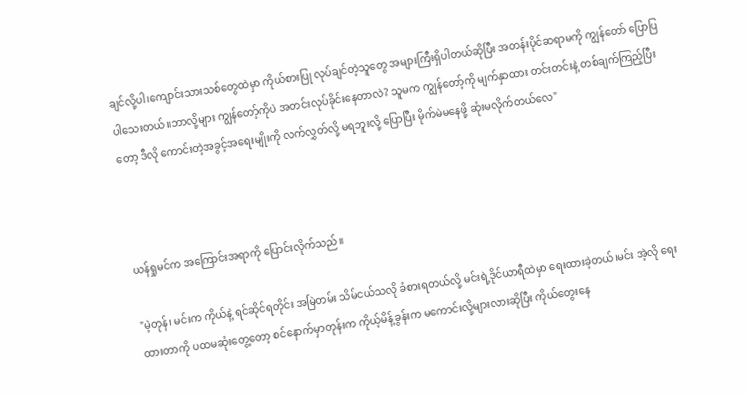ချင်လို့ပါ၊ကျောင်းသားသစ်တွေထဲမှာ ကိုယ်စားပြု လုပ်ချင်တဲ့သူတွေ အများကြီးရှိပါတယ်ဆိုပြီး အတန်းပိုင်ဆရာမကို ကျွန်တော် ပြောပြပါသေးတယ်။ဘာလို့များ ကျွန်တော့်ကိုပဲ အတင်းလုပ်ခိုင်းနေတာလဲ? သူမက ကျွန်တော့်ကို မျက်နှာထား တင်းတင်းနဲ့ တစ်ချက်ကြည့်ပြီးတော့ ဒီလို ကောင်းတဲ့အခွင့်အရေးမျိုးကို လက်လွှတ်လို့ မရဘူးလို့ ပြောပြီး မိုက်မဲမနေဖို့ ဆုံးမလိုက်တယ်လေ"



ယန်ရှုမင်က အကြောင်းအရာကို ပြောင်းလိုက်သည်။

"မဲ့တုန်၊ မင်းက ကိုယ်နဲ့ ရင်ဆိုင်ရတိုင်း အမြဲတမ်း သိမ်ငယ်သလို ခံစားရတယ်လို့ မင်းရဲ့ဒိုင်ယာရီထဲမှာ ရေးထားခဲ့တယ်၊မင်း အဲ့လို ရေးထားတာကို ပထမဆုံးတွေ့တော့ စင်နောက်မှာတုန်းက ကိုယ့်မိန့်ခွန်းက မကောင်းလို့များလားဆိုပြီး ကိုယ်တွေးနေ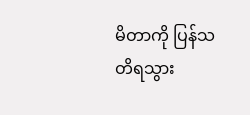မိတာကို ပြန်သတိရသွား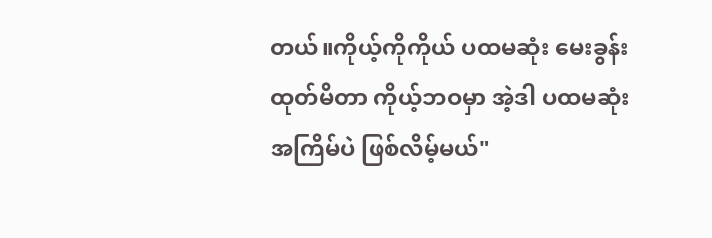တယ်။ကိုယ့်ကိုကိုယ် ပထမဆုံး မေးခွန်းထုတ်မိတာ ကိုယ့်ဘဝမှာ အဲ့ဒါ ပထမဆုံးအကြိမ်ပဲ ဖြစ်လိမ့်မယ်"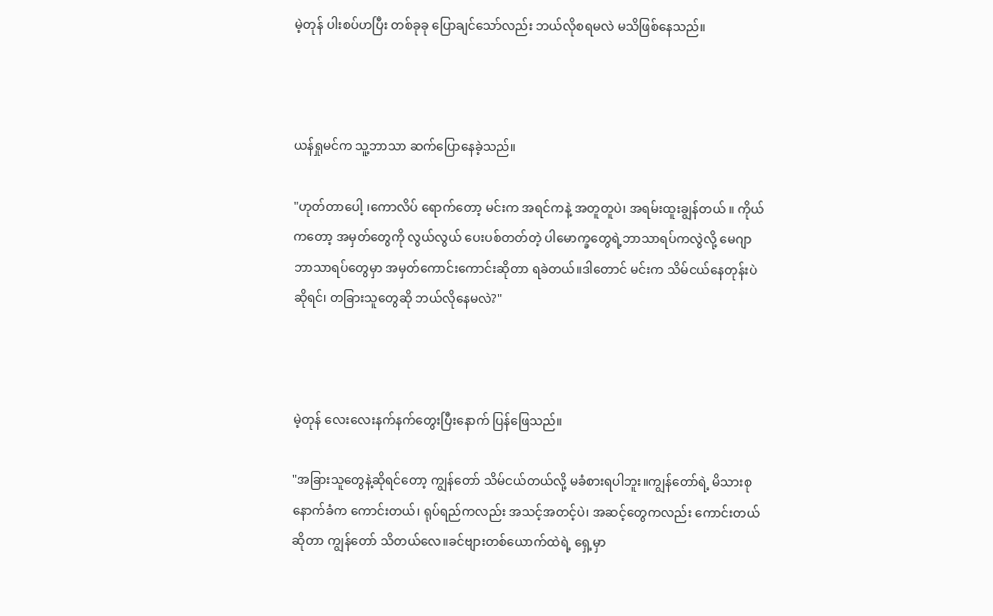မဲ့တုန် ပါးစပ်ဟပြီး တစ်ခုခု ပြောချင်သော်လည်း ဘယ်လိုစရမလဲ မသိဖြစ်နေသည်။



ယန်ရှုမင်က သူ့ဘာသာ ဆက်ပြောနေခဲ့သည်။

"ဟုတ်တာပေါ့ ၊ကောလိပ် ရောက်တော့ မင်းက အရင်ကနဲ့ အတူတူပဲ၊ အရမ်းထူးချွန်တယ် ။ ကိုယ်ကတော့ အမှတ်တွေကို လွယ်လွယ် ပေးပစ်တတ်တဲ့ ပါမောက္ခတွေရဲ့ဘာသာရပ်ကလွဲလို့ မေဂျာဘာသာရပ်တွေမှာ အမှတ်ကောင်းကောင်းဆိုတာ ရခဲတယ်။ဒါတောင် မင်းက သိမ်ငယ်နေတုန်းပဲဆိုရင်၊ တခြားသူတွေဆို ဘယ်လိုနေမလဲ?"



မဲ့တုန် လေးလေးနက်နက်တွေးပြီးနောက် ပြန်ဖြေသည်။

"အခြားသူတွေနဲ့ဆိုရင်တော့ ကျွန်တော် သိမ်ငယ်တယ်လို့ မခံစားရပါဘူး။ကျွန်တော်ရဲ့ မိသားစုနောက်ခံက ကောင်းတယ်၊ ရုပ်ရည်ကလည်း အသင့်အတင့်ပဲ၊ အဆင့်တွေကလည်း ကောင်းတယ်ဆိုတာ ကျွန်တော် သိတယ်လေ။ခင်ဗျားတစ်ယောက်ထဲရဲ့ ရှေ့မှာ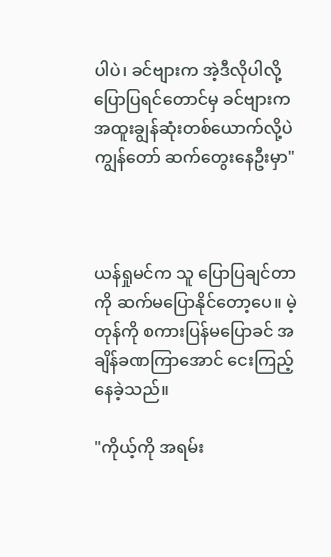ပါပဲ၊ ခင်ဗျားက အဲ့ဒီလိုပါလို့ ပြောပြရင်တောင်မှ ခင်ဗျားက အထူးချွန်ဆုံးတစ်ယောက်လို့ပဲ ကျွန်တော် ဆက်တွေးနေဦးမှာ"



ယန်ရှုမင်က သူ ပြောပြချင်တာကို ဆက်မပြောနိုင်တော့ပေ။ မဲ့တုန်ကို စကားပြန်မပြောခင် အချိန်ခဏကြာအောင် ငေးကြည့်နေခဲ့သည်။

"ကိုယ့်ကို အရမ်း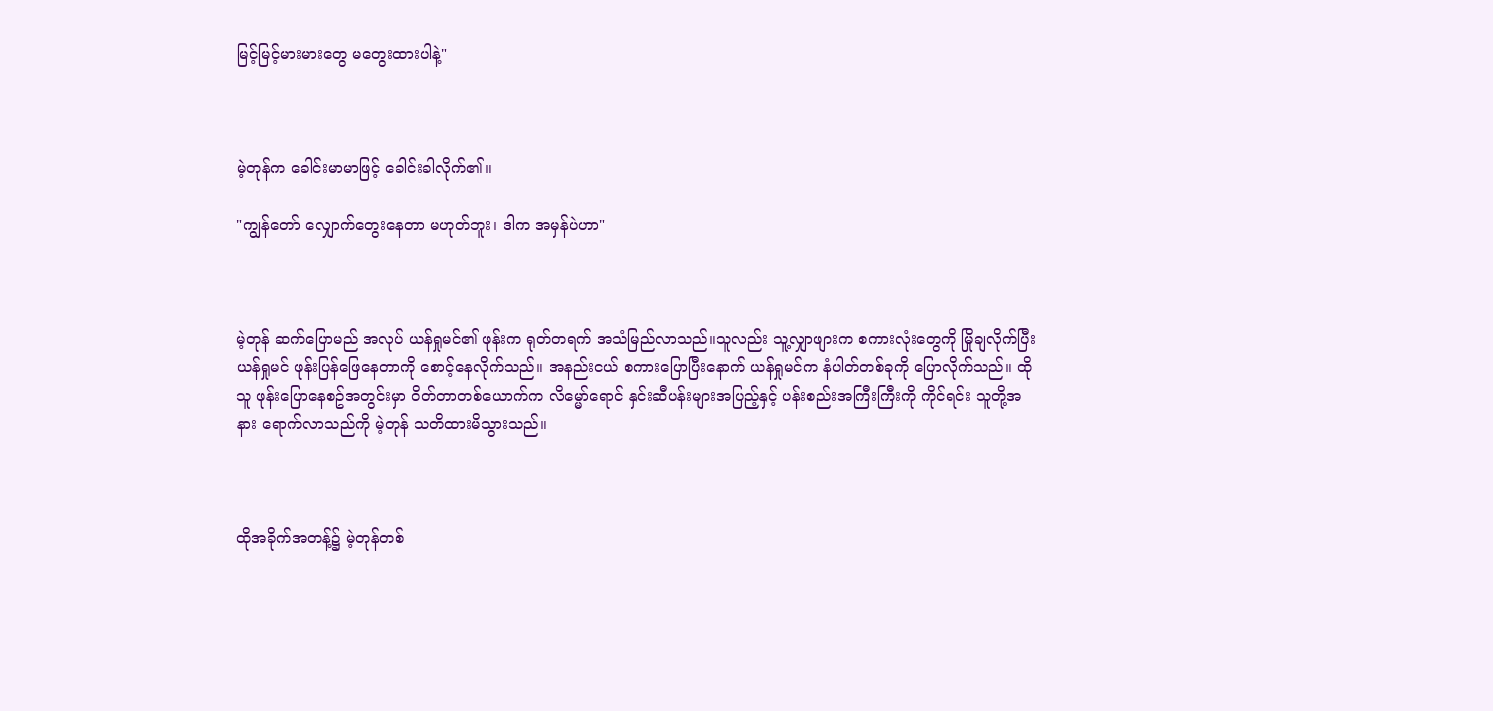မြင့်မြင့်မားမားတွေ မတွေးထားပါနဲ့"



မဲ့တုန်က ခေါင်းမာမာဖြင့် ခေါင်းခါလိုက်၏။

"ကျွန်တော် လျှောက်တွေးနေတာ မဟုတ်ဘူး၊ ဒါက အမှန်ပဲဟာ"



မဲ့တုန် ဆက်ပြောမည် အလုပ် ယန်ရှုမင်၏ ဖုန်းက ရုတ်တရက် အသံမြည်လာသည်။သူလည်း သူ့လျှာဖျားက စကားလုံးတွေကို မြိုချလိုက်ပြီး ယန်ရှုမင် ဖုန်းပြန်ဖြေနေတာကို စောင့်နေလိုက်သည်။ အနည်းငယ် စကားပြောပြီးနောက် ယန်ရှုမင်က နံပါတ်တစ်ခုကို ပြောလိုက်သည်။ ထိုသူ ဖုန်းပြောနေစဥ်အတွင်းမှာ ဝိတ်တာတစ်ယောက်က လိမ္မော်ရောင် နှင်းဆီပန်းများအပြည့်နှင့် ပန်းစည်းအကြီးကြီးကို ကိုင်ရင်း သူတို့အနား ရောက်လာသည်ကို မဲ့တုန် သတိထားမိသွားသည်။



ထိုအခိုက်အတန့်၌ မဲ့တုန်တစ်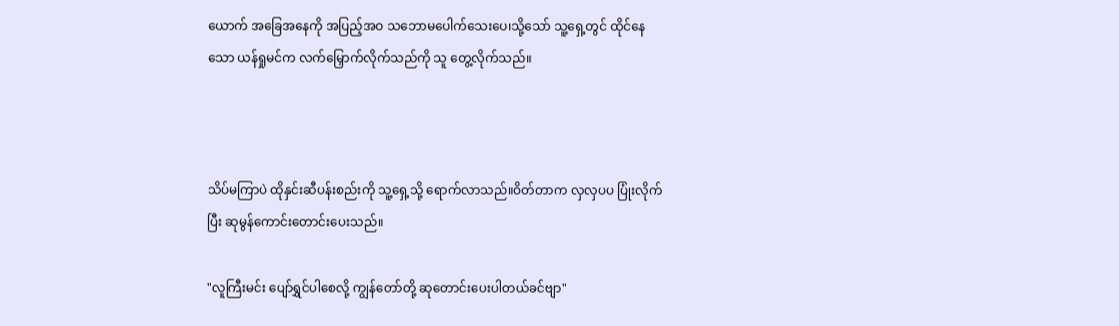ယောက် အခြေအနေကို အပြည့်အဝ သဘောမပေါက်သေးပေ၊သို့သော် သူ့ရှေ့တွင် ထိုင်နေသော ယန်ရှုမင်က လက်မြှောက်လိုက်သည်ကို သူ တွေ့လိုက်သည်။



သိပ်မကြာပဲ ထိုနှင်းဆီပန်းစည်းကို သူ့ရှေ့သို့ ရောက်လာသည်။ဝိတ်တာက လှလှပပ ပြုံးလိုက်ပြီး ဆုမွန်ကောင်းတောင်းပေးသည်။

"လူကြီးမင်း ပျော်ရွှင်ပါစေလို့ ကျွန်တော်တို့ ဆုတောင်းပေးပါတယ်ခင်ဗျာ"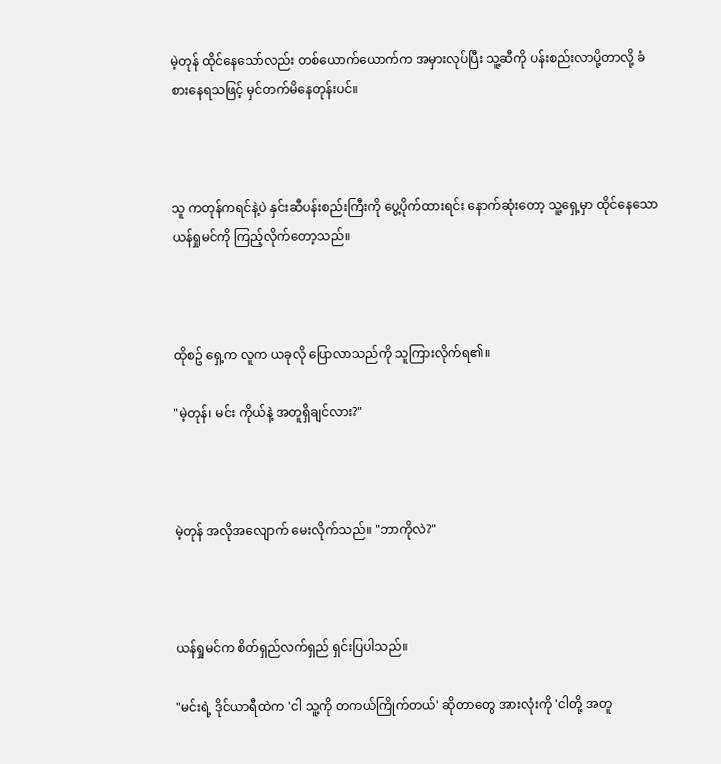မဲ့တုန် ထိုင်နေသော်လည်း တစ်ယောက်ယောက်က အမှားလုပ်ပြီး သူ့ဆီကို ပန်းစည်းလာပို့တာလို့ ခံစားနေရသဖြင့် မှင်တက်မိနေတုန်းပင်။



သူ ကတုန်ကရင်နဲ့ပဲ နှင်းဆီပန်းစည်းကြီးကို ပွေ့ပိုက်ထားရင်း နောက်ဆုံးတော့ သူ့ရှေ့မှာ ထိုင်နေသော ယန်ရှုမင်ကို ကြည့်လိုက်တော့သည်။



ထိုစဥ် ရှေ့က လူက ယခုလို ပြောလာသည်ကို သူကြားလိုက်ရ၏။

"မဲ့တုန်၊ မင်း ကိုယ်နဲ့ အတူရှိချင်လား?"



မဲ့တုန် အလိုအလျောက် မေးလိုက်သည်။ "ဘာကိုလဲ?"



ယန်ရှုမင်က စိတ်ရှည်လက်ရှည် ရှင်းပြပါသည်။

"မင်းရဲ့ ဒိုင်ယာရီထဲက 'ငါ သူ့ကို တကယ်ကြိုက်တယ်' ဆိုတာတွေ အားလုံးကို 'ငါတို့ အတူ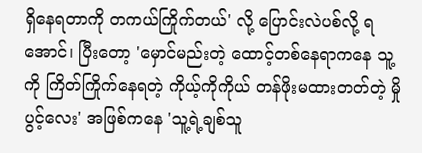ရှိနေရတာကို တကယ်ကြိုက်တယ်' လို့ ပြောင်းလဲပစ်လို့ ရအောင်၊ ပြီးတော့ 'မှောင်မည်းတဲ့ ထောင့်တစ်နေရာကနေ သူ့ကို ကြိတ်ကြိုက်နေရတဲ့ ကိုယ့်ကိုကိုယ် တန်ဖိုးမထားတတ်တဲ့ မှိုပွင့်လေး' အဖြစ်ကနေ 'သူ့ရဲ့ချစ်သူ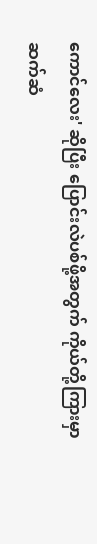ကောင်လေး' ဆိုပြီး ပြောင်းလဲပစ်ဖို့အတွက် ကိုယ်တို့ကြားမှာ ဆက်ဆံ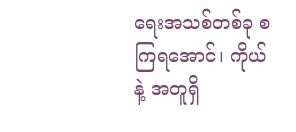ရေးအသစ်တစ်ခု စကြရအောင်၊ ကိုယ်နဲ့ အတူရှိ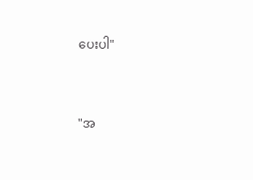ပေးပါ"



"အ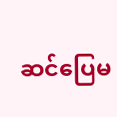ဆင်ပြေမ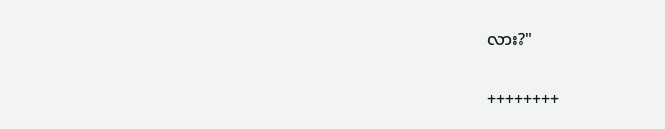လား?"

++++++++